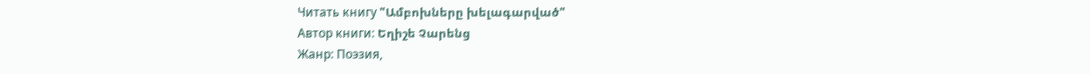Читать книгу "Ամբոխները խելագարված"
Автор книги: Եղիշե Չարենց
Жанр: Поэзия,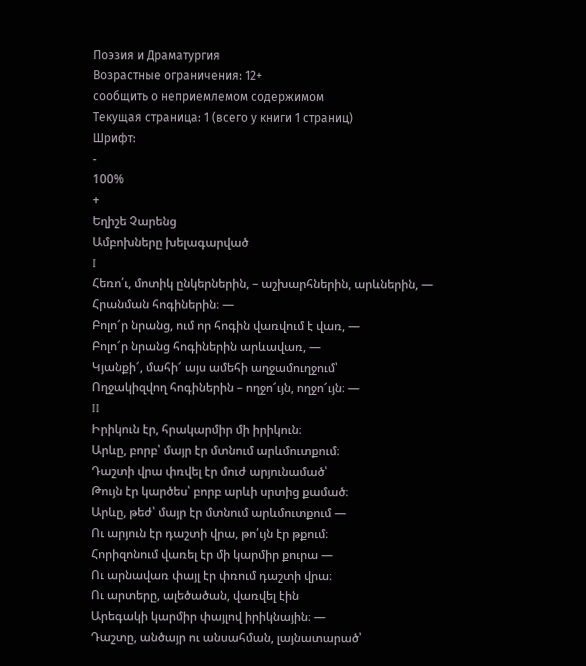Поэзия и Драматургия
Возрастные ограничения: 12+
сообщить о неприемлемом содержимом
Текущая страница: 1 (всего у книги 1 страниц)
Шрифт:
-
100%
+
Եղիշե Չարենց
Ամբոխները խելագարված
I
Հեռո՛ւ, մոտիկ ընկերներին, – աշխարհներին, արևներին, —
Հրանման հոգիներին։ —
Բոլո՜ր նրանց, ում որ հոգին վառվում է վառ, —
Բոլո՜ր նրանց հոգիներին արևավառ, —
Կյանքի՜, մահի՜ այս ամեհի աղջամուղջում՝
Ողջակիզվող հոգիներին – ողջո՜ւյն, ողջո՜ւյն։ —
II
Իրիկուն էր, հրակարմիր մի իրիկուն։
Արևը, բորբ՝ մայր էր մտնում արևմուտքում։
Դաշտի վրա փռվել էր մուժ արյունամած՝
Թույն էր կարծես՝ բորբ արևի սրտից քամած։
Արևը, թեժ՝ մայր էր մտնում արևմուտքում —
Ու արյուն էր դաշտի վրա, թո՛ւյն էր թքում։
Հորիզոնում վառել էր մի կարմիր քուրա —
Ու արնավառ փայլ էր փռում դաշտի վրա։
Ու արտերը, ալեծածան, վառվել էին
Արեգակի կարմիր փայլով իրիկնային։ —
Դաշտը, անծայր ու անսահման, լայնատարած՝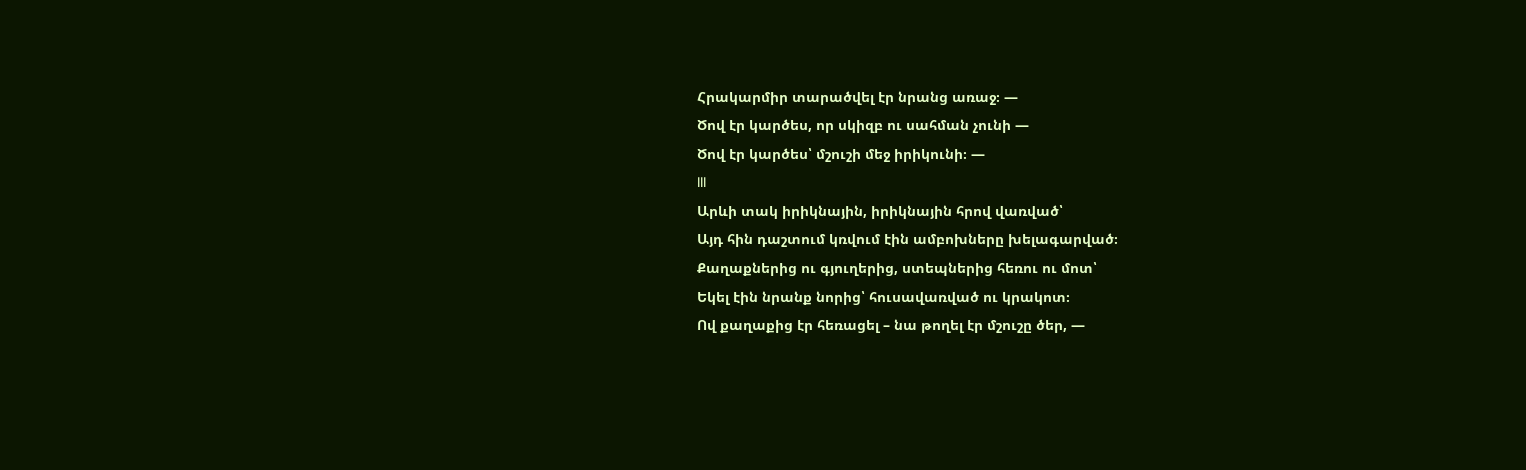Հրակարմիր տարածվել էր նրանց առաջ։ —
Ծով էր կարծես, որ սկիզբ ու սահման չունի —
Ծով էր կարծես՝ մշուշի մեջ իրիկունի։ —
III
Արևի տակ իրիկնային, իրիկնային հրով վառված՝
Այդ հին դաշտում կռվում էին ամբոխները խելագարված։
Քաղաքներից ու գյուղերից, ստեպներից հեռու ու մոտ՝
Եկել էին նրանք նորից՝ հուսավառված ու կրակոտ։
Ով քաղաքից էր հեռացել – նա թողել էր մշուշը ծեր, —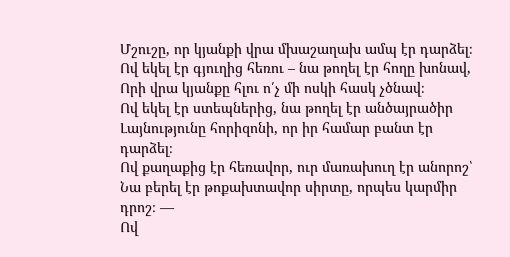Մշուշը, որ կյանքի վրա մխաշաղախ ամպ էր դարձել։
Ով եկել էր գյուղից հեռու – նա թողել էր հողը խոնավ,
Որի վրա կյանքը հլու ո՛չ մի ոսկի հասկ չծնավ։
Ով եկել էր ստեպներից, նա թողել էր անծայրածիր
Լայնությունը հորիզոնի, որ իր համար բանտ էր դարձել։
Ով քաղաքից էր հեռավոր, ուր մառախուղ էր անորոշ՝
Նա բերել էր թոքախտավոր սիրտը, որպես կարմիր դրոշ։ —
Ով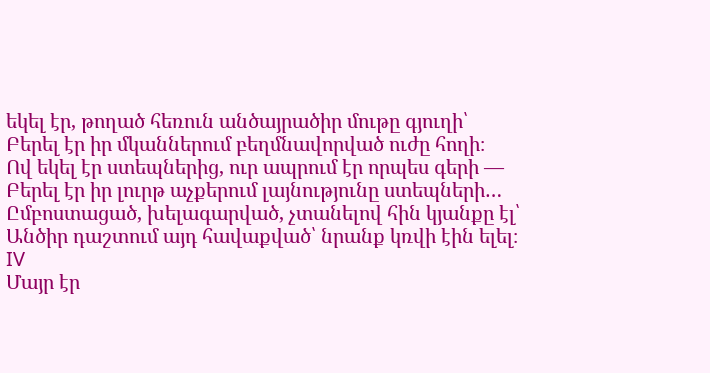եկել էր, թողած հեռուն անծայրածիր մութը գյուղի՝
Բերել էր իր մկաններում բեղմնավորված ուժը հողի։
Ով եկել էր ստեպներից, ուր ապրում էր որպես գերի —
Բերել էր իր լուրթ աչքերում լայնությունը ստեպների…
Ըմբոստացած, խելագարված, չտանելով հին կյանքը էլ՝
Անծիր դաշտում այդ հավաքված՝ նրանք կռվի էին ելել։
IV
Մայր էր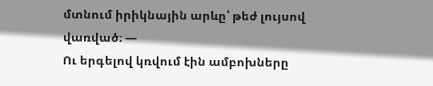մտնում իրիկնային արևը՝ թեժ լույսով վառված։ —
Ու երգելով կռվում էին ամբոխները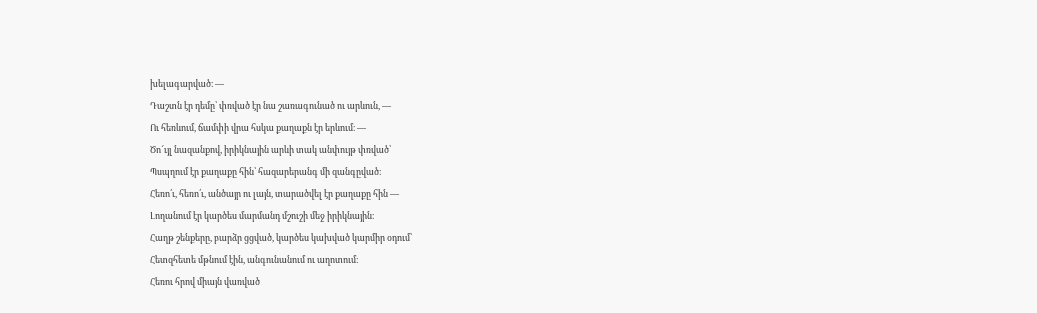խելագարված։ —
Դաշտն էր դեմը՝ փռված էր նա շառագունած ու արևուն, —
Ու հեռևում, ճամփի վրա հսկա քաղաքն էր երևում։ —
Ծո՜ւյլ նազանքով, իրիկնային արևի տակ անփույթ փռված՝
Պսպղում էր քաղաքը հին՝ հազարերանգ մի զանգըված։
Հեռո՛ւ, հեռո՛ւ, անծայր ու լայն, տարածվել էր քաղաքը հին —
Լողանում էր կարծես մարմանդ մշուշի մեջ իրիկնային։
Հաղթ շենքերը, բարձր ցցված, կարծես կախված կարմիր օդում՝
Հետզհետե մթնում էին, անգունանում ու աղոտում։
Հեռու հրով միայն վառված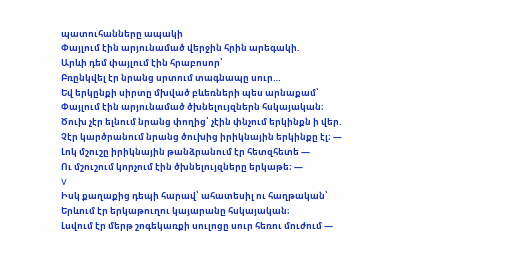պատուհանները ապակի
Փայլում էին արյունամած վերջին հրին արեգակի.
Արևի դեմ փայլում էին հրաբոսոր՝
Բռընկվել էր նրանց սրտում տագնապը սուր…
Եվ երկընքի սիրտը մխված բևեռների պես արնաքամ՝
Փայլում էին արյունամած ծխնելույզներն հսկայական։
Ծուխ չէր ելնում նրանց փողից՝ չէին փնչում երկինքն ի վեր.
Չէր կարծրանում նրանց ծուխից իրիկնային երկինքը էլ։ —
Լոկ մշուշը իրիկնային թանձրանում էր հետզհետե —
Ու մշուշում կորչում էին ծխնելույզները երկաթե։ —
V
Իսկ քաղաքից դեպի հարավ՝ ահատեսիլ ու հաղթական՝
Երևում էր երկաթուղու կայարանը հսկայական։
Լսվում էր մերթ շոգեկառքի սուլոցը սուր հեռու մուժում —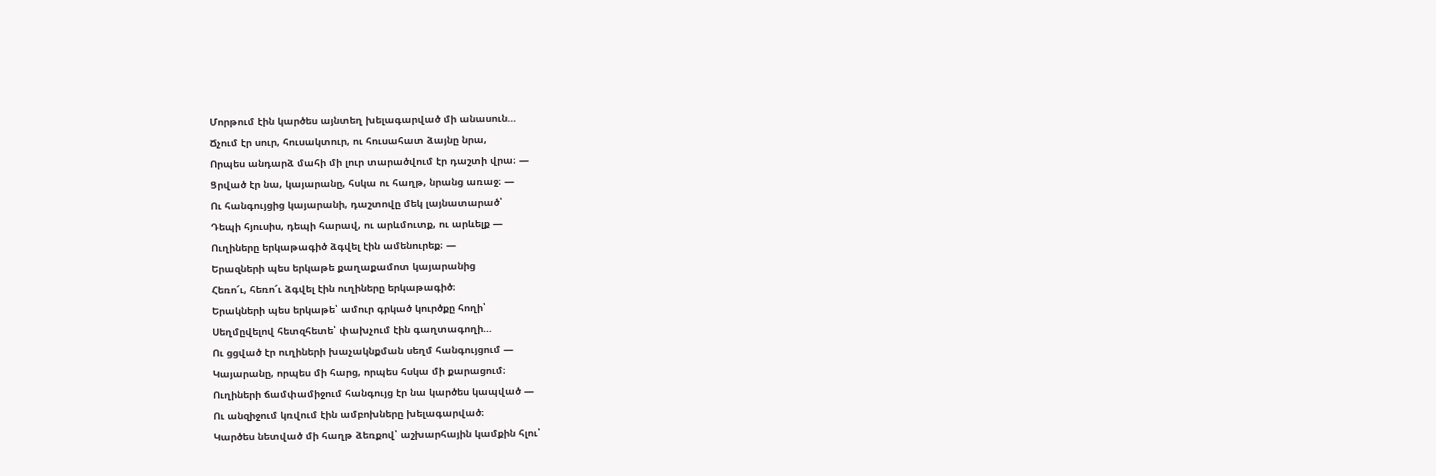Մորթում էին կարծես այնտեղ խելագարված մի անասուն…
Ճչում էր սուր, հուսակտուր, ու հուսահատ ձայնը նրա,
Որպես անդարձ մահի մի լուր տարածվում էր դաշտի վրա։ —
Ցրված էր նա, կայարանը, հսկա ու հաղթ, նրանց առաջ։ —
Ու հանգույցից կայարանի, դաշտովը մեկ լայնատարած՝
Դեպի հյուսիս, դեպի հարավ, ու արևմուտք, ու արևելք —
Ուղիները երկաթագիծ ձգվել էին ամենուրեք։ —
Երազների պես երկաթե քաղաքամոտ կայարանից
Հեռո՜ւ, հեռո՜ւ ձգվել էին ուղիները երկաթագիծ։
Երակների պես երկաթե՝ ամուր գրկած կուրծքը հողի՝
Սեղմըվելով հետզհետե՝ փախչում էին գաղտագողի…
Ու ցցված էր ուղիների խաչակնքման սեղմ հանգույցում —
Կայարանը, որպես մի հարց, որպես հսկա մի քարացում։
Ուղիների ճամփամիջում հանգույց էր նա կարծես կապված —
Ու անզիջում կռվում էին ամբոխները խելագարված։
Կարծես նետված մի հաղթ ձեռքով՝ աշխարհային կամքին հլու՝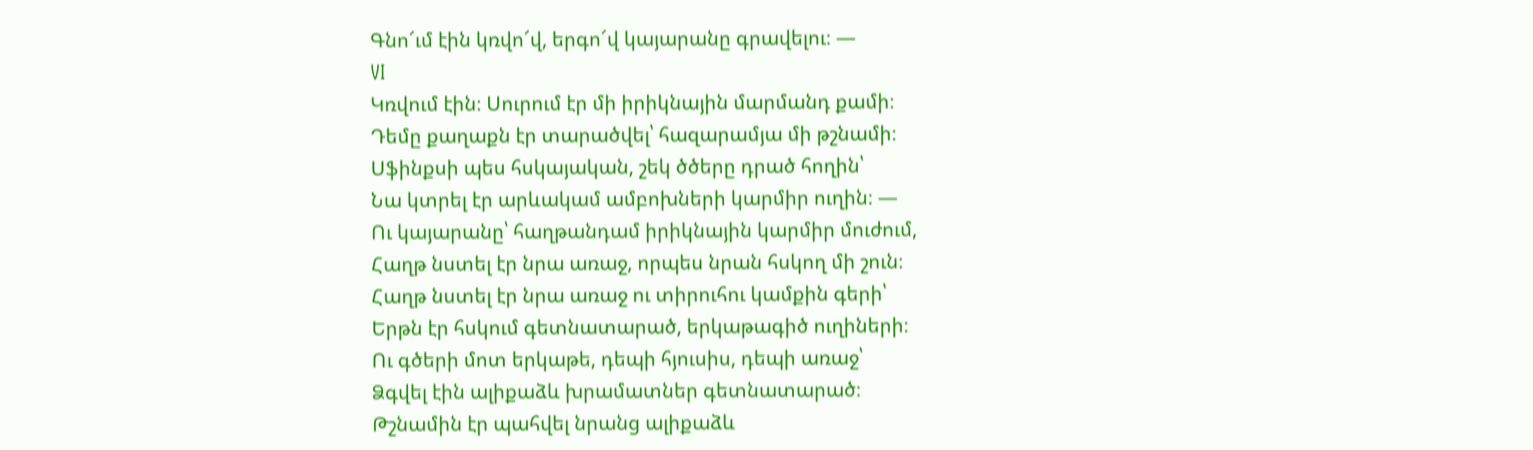Գնո՜ւմ էին կռվո՜վ, երգո՜վ կայարանը գրավելու։ —
VI
Կռվում էին։ Սուրում էր մի իրիկնային մարմանդ քամի։
Դեմը քաղաքն էր տարածվել՝ հազարամյա մի թշնամի։
Սֆինքսի պես հսկայական, շեկ ծծերը դրած հողին՝
Նա կտրել էր արևակամ ամբոխների կարմիր ուղին։ —
Ու կայարանը՝ հաղթանդամ իրիկնային կարմիր մուժում,
Հաղթ նստել էր նրա առաջ, որպես նրան հսկող մի շուն։
Հաղթ նստել էր նրա առաջ ու տիրուհու կամքին գերի՝
Երթն էր հսկում գետնատարած, երկաթագիծ ուղիների։
Ու գծերի մոտ երկաթե, դեպի հյուսիս, դեպի առաջ՝
Ձգվել էին ալիքաձև խրամատներ գետնատարած։
Թշնամին էր պահվել նրանց ալիքաձև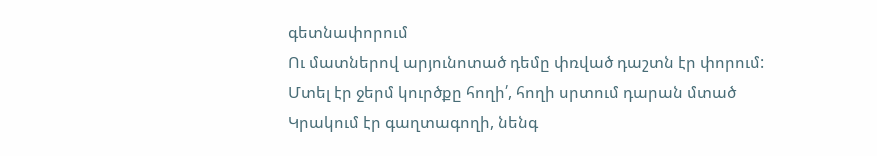գետնափորում
Ու մատներով արյունոտած դեմը փռված դաշտն էր փորում:
Մտել էր ջերմ կուրծքը հողի՛, հողի սրտում դարան մտած
Կրակում էր գաղտագողի, նենգ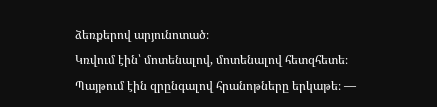ձեռքերով արյունոտած։
Կռվում էին՝ մոտենալով, մոտենալով հետզհետե։
Պայթում էին զրընգալով հրանոթները երկաթե։ —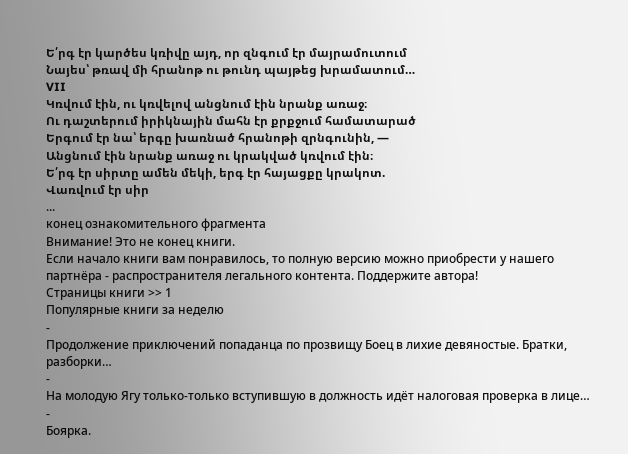Ե՛րգ էր կարծես կռիվը այդ, որ զնգում էր մայրամուտում
Նայես՝ թռավ մի հրանոթ ու թունդ պայթեց խրամատում…
VII
Կռվում էին, ու կռվելով անցնում էին նրանք առաջ։
Ու դաշտերում իրիկնային մահն էր քրքջում համատարած
Երգում էր նա՝ երգը խառնած հրանոթի զրնգունին, —
Անցնում էին նրանք առաջ ու կրակված կռվում էին։
Ե՛րգ էր սիրտը ամեն մեկի, երգ էր հայացքը կրակոտ.
Վառվում էր սիր
...
конец ознакомительного фрагмента
Внимание! Это не конец книги.
Если начало книги вам понравилось, то полную версию можно приобрести у нашего партнёра - распространителя легального контента. Поддержите автора!
Страницы книги >> 1
Популярные книги за неделю
-
Продолжение приключений попаданца по прозвищу Боец в лихие девяностые. Братки, разборки…
-
На молодую Ягу только-только вступившую в должность идёт налоговая проверка в лице…
-
Боярка.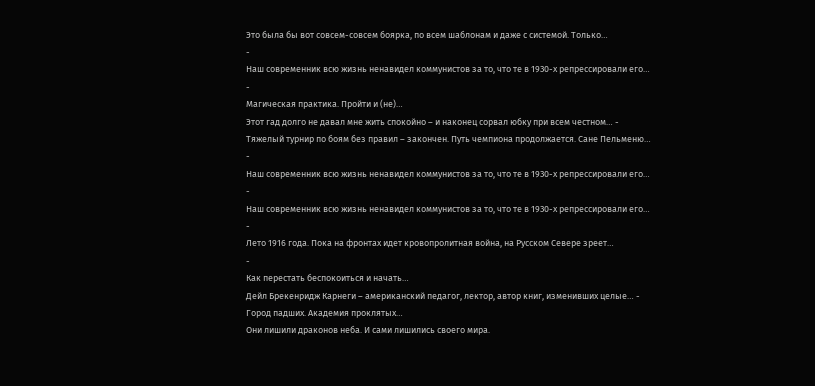Это была бы вот совсем-совсем боярка, по всем шаблонам и даже с системой. Только…
-
Наш современник всю жизнь ненавидел коммунистов за то, что те в 1930-х репрессировали его…
-
Магическая практика. Пройти и (не)…
Этот гад долго не давал мне жить спокойно – и наконец сорвал юбку при всем честном… -
Тяжелый турнир по боям без правил – закончен. Путь чемпиона продолжается. Сане Пельменю…
-
Наш современник всю жизнь ненавидел коммунистов за то, что те в 1930-х репрессировали его…
-
Наш современник всю жизнь ненавидел коммунистов за то, что те в 1930-х репрессировали его…
-
Лето 1916 года. Пока на фронтах идет кровопролитная война, на Русском Севере зреет…
-
Как перестать беспокоиться и начать…
Дейл Брекенридж Карнеги – американский педагог, лектор, автор книг, изменивших целые… -
Город падших. Академия проклятых…
Они лишили драконов неба. И сами лишились своего мира.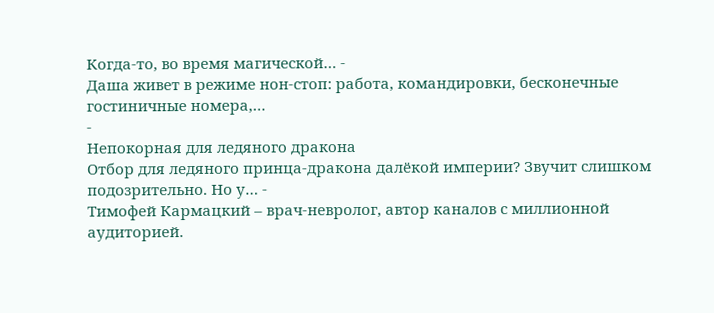Когда-то, во время магической… -
Даша живет в режиме нон-стоп: работа, командировки, бесконечные гостиничные номера,…
-
Непокорная для ледяного дракона
Отбор для ледяного принца-дракона далёкой империи? Звучит слишком подозрительно. Но у… -
Тимофей Кармацкий – врач-невролог, автор каналов с миллионной аудиторией.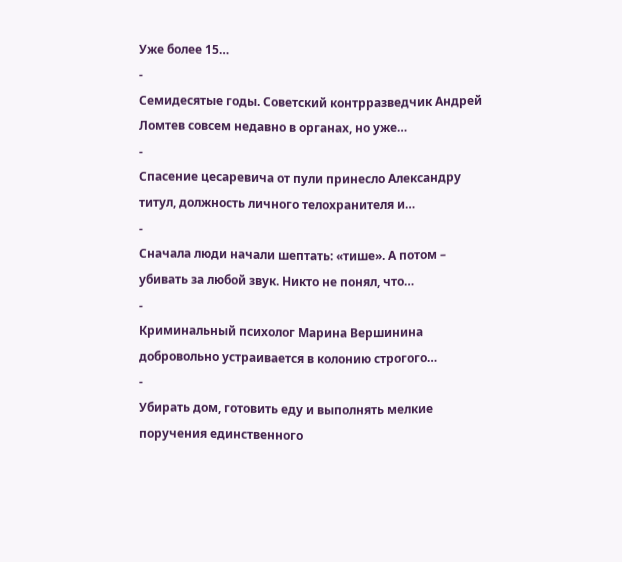Уже более 15…
-
Семидесятые годы. Советский контрразведчик Андрей Ломтев совсем недавно в органах, но уже…
-
Спасение цесаревича от пули принесло Александру титул, должность личного телохранителя и…
-
Сначала люди начали шептать: «тише». А потом – убивать за любой звук. Никто не понял, что…
-
Криминальный психолог Марина Вершинина добровольно устраивается в колонию строгого…
-
Убирать дом, готовить еду и выполнять мелкие поручения единственного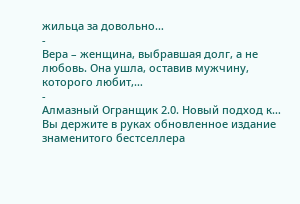жильца за довольно…
-
Вера – женщина, выбравшая долг, а не любовь. Она ушла, оставив мужчину, которого любит,…
-
Алмазный Огранщик 2.0. Новый подход к…
Вы держите в руках обновленное издание знаменитого бестселлера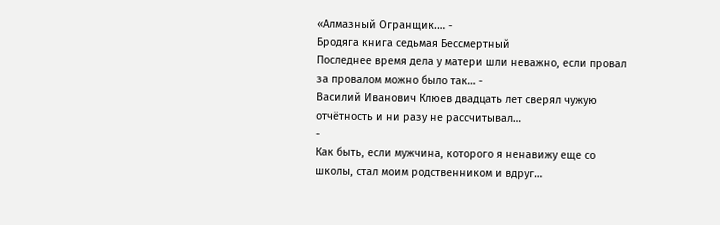«Алмазный Огранщик.… -
Бродяга книга седьмая Бессмертный
Последнее время дела у матери шли неважно, если провал за провалом можно было так… -
Василий Иванович Клюев двадцать лет сверял чужую отчётность и ни разу не рассчитывал…
-
Как быть, если мужчина, которого я ненавижу еще со школы, стал моим родственником и вдруг…